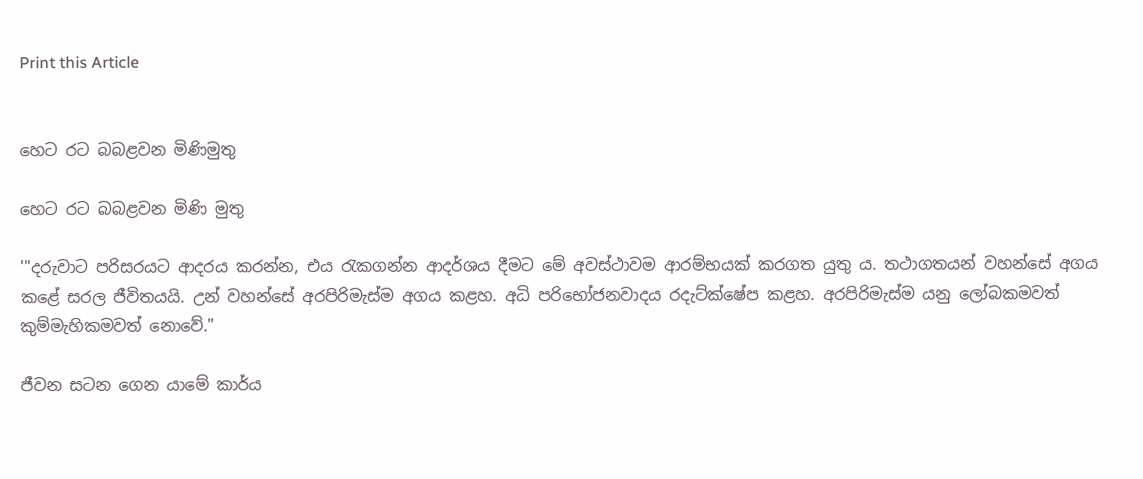Print this Article


හෙට රට බබළවන මිණිමුතු

හෙට රට බබළවන මිණි මුතු

'"දරුවාට පරිසරයට ආදරය කරන්න, එය රැකගන්න ආදර්ශය දීමට මේ අවස්ථාවම ආරම්භයක් කරගත යුතු ය. තථාගතයන් වහන්සේ අගය කළේ සරල ජීවිතයයි. උන් වහන්සේ අරපිරිමැස්ම අගය කළහ. අධි පරිභෝජනවාදය රදැට්ක්ෂේප කළහ. අරපිරිමැස්ම යනු ලෝබකමවත් කුම්මැහිකමවත් නොවේ."

ජීවන සටන ගෙන යාමේ කාර්ය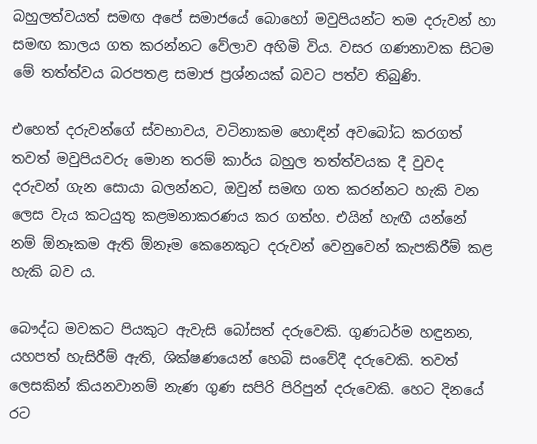බහුලත්වයත් සමඟ අපේ සමාජයේ බොහෝ මවුපියන්ට තම දරුවන් හා සමඟ කාලය ගත කරන්නට වේලාව අහිමි විය. වසර ගණනාවක සිටම මේ තත්ත්වය බරපතළ සමාජ ප්‍රශ්නයක් බවට පත්ව තිබුණි.

එහෙත් දරුවන්ගේ ස්වභාවය, වටිනාකම හොඳින් අවබෝධ කරගත් තවත් මවුපියවරු මොන තරම් කාර්ය බහුල තත්ත්වයක දී වුවද දරුවන් ගැන සොයා බලන්නට, ඔවුන් සමඟ ගත කරන්නට හැකි වන ලෙස වැය කටයුතු කළමනාකරණය කර ගත්හ. එයින් හැඟී යන්නේ නම් ඕනෑකම ඇති ඕනෑම කෙනෙකුට දරුවන් වෙනුවෙන් කැපකිරීම් කළ හැකි බව ය.

බෞද්ධ මවකට පියකුට ඇවැසි බෝසත් දරුවෙකි. ගුණධර්ම හඳුනන, යහපත් හැසිරීම් ඇති, ශික්ෂණයෙන් හෙබි සංවේදී දරුවෙකි. තවත් ලෙසකින් කියනවානම් නැණ ගුණ සපිරි පිරිපුන් දරුවෙකි. හෙට දිනයේ රට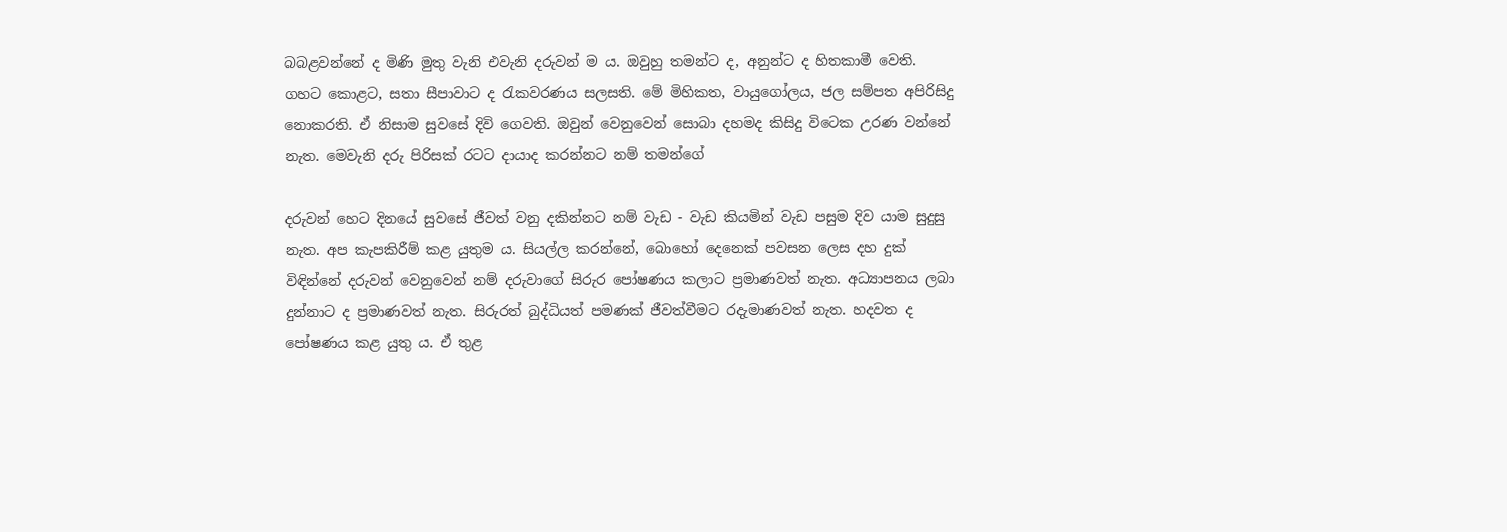බබළවන්නේ ද මිණි මුතු වැනි එවැනි දරුවන් ම ය. ඔවුහු තමන්ට ද, අනුන්ට ද හිතකාමී වෙති. ගහට කොළට, සතා සීපාවාට ද රැකවරණය සලසති. මේ මිහිකත, වායුගෝලය, ජල සම්පත අපිරිසිදු නොකරති. ඒ නිසාම සුවසේ දිවි ගෙවති. ඔවුන් වෙනුවෙන් සොබා දහමද කිසිදු විටෙක උරණ වන්නේ නැත. මෙවැනි දරු පිරිසක් රටට දායාද කරන්නට නම් තමන්ගේ

දරුවන් හෙට දිනයේ සුවසේ ජීවත් වනු දකින්නට නම් වැඩ - වැඩ කියමින් වැඩ පසුම දිව යාම සුදුසු නැත. අප කැපකිරීම් කළ යුතුම ය. සියල්ල කරන්නේ, බොහෝ දෙනෙක් පවසන ලෙස දහ දුක් විඳින්නේ දරුවන් වෙනුවෙන් නම් දරුවාගේ සිරුර පෝෂණය කලාට ප්‍රමාණවත් නැත. අධ්‍යාපනය ලබා දුන්නාට ද ප්‍රමාණවත් නැත. සිරුරත් බුද්ධියත් පමණක් ජීවත්වීමට රදැමාණවත් නැත. හදවත ද පෝෂණය කළ යුතු ය. ඒ තුළ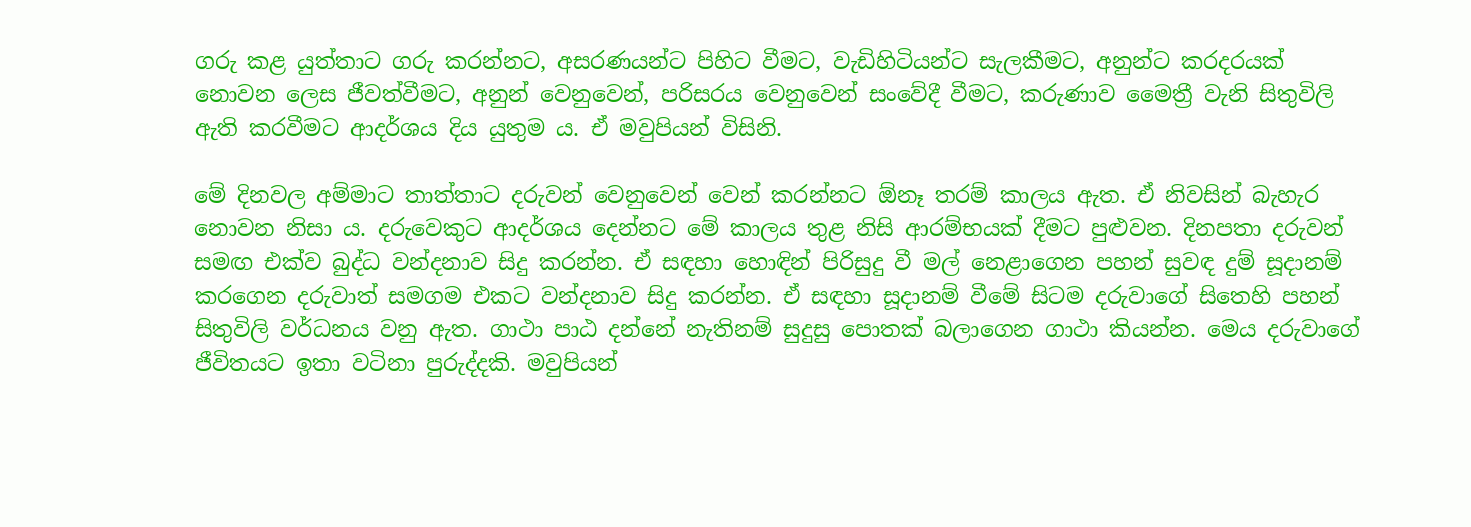ගරු කළ යුත්තාට ගරු කරන්නට, අසරණයන්ට පිහිට වීමට, වැඩිහිටියන්ට සැලකීමට, අනුන්ට කරදරයක් නොවන ලෙස ජීවත්වීමට, අනුන් වෙනුවෙන්, පරිසරය වෙනුවෙන් සංවේදී වීමට, කරුණාව මෛත්‍රී වැනි සිතුවිලි ඇති කරවීමට ආදර්ශය දිය යුතුම ය. ඒ මවුපියන් විසිනි.

මේ දිනවල අම්මාට තාත්තාට දරුවන් වෙනුවෙන් වෙන් කරන්නට ඕනෑ තරම් කාලය ඇත. ඒ නිවසින් බැහැර නොවන නිසා ය. දරුවෙකුට ආදර්ශය දෙන්නට මේ කාලය තුළ නිසි ආරම්භයක් දීමට පුළුවන. දිනපතා දරුවන් සමඟ එක්ව බුද්ධ වන්දනාව සිදු කරන්න. ඒ සඳහා හොඳින් පිරිසුදු වී මල් නෙළාගෙන පහන් සුවඳ දුම් සූදානම් කරගෙන දරුවාත් සමගම එකට වන්දනාව සිදු කරන්න. ඒ සඳහා සූදානම් වීමේ සිටම දරුවාගේ සිතෙහි පහන් සිතුවිලි වර්ධනය වනු ඇත. ගාථා පාඨ දන්නේ නැතිනම් සුදුසු පොතක් බලාගෙන ගාථා කියන්න. මෙය දරුවාගේ ජීවිතයට ඉතා වටිනා පුරුද්දකි. මවුපියන්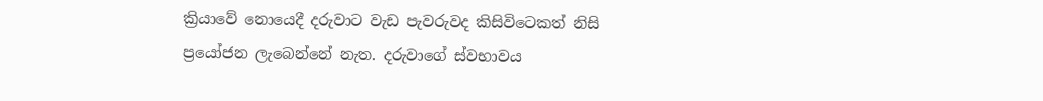ක්‍රියාවේ නොයෙදී දරුවාට වැඩ පැවරුවද කිසිවිටෙකත් නිසි ප්‍රයෝජන ලැබෙන්නේ නැත. දරුවාගේ ස්වභාවය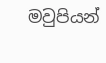මවුපියන්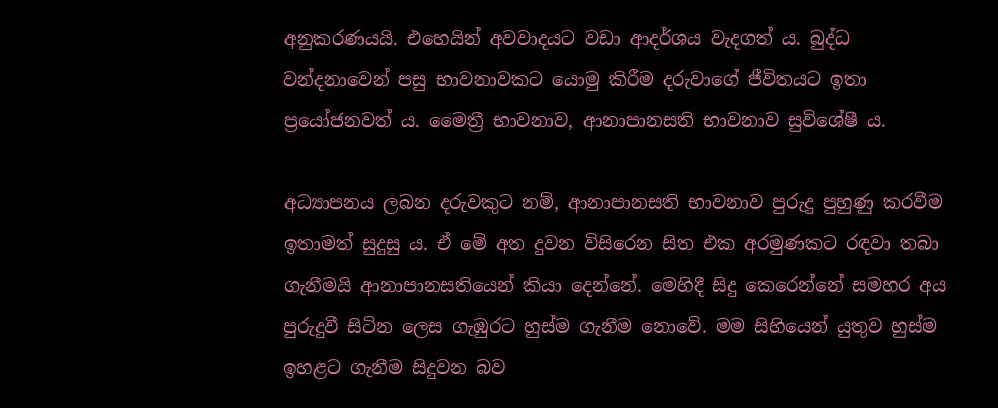අනුකරණයයි. එහෙයින් අවවාදයට වඩා ආදර්ශය වැදගත් ය. බුද්ධ වන්දනාවෙන් පසු භාවනාවකට යොමු කිරීම දරුවාගේ ජීවිතයට ඉතා ප්‍රයෝජනවත් ය. මෛත්‍රී භාවනාව, ආනාපානසති භාවනාව සුවිශේෂී ය.

අධ්‍යාපනය ලබන දරුවකුට නම්, ආනාපානසති භාවනාව පුරුදු පුහුණු කරවීම ඉතාමත් සුදුසු ය. ඒ මේ අත දුවන විසිරෙන සිත එක අරමුණකට රඳවා තබා ගැනීමයි ආනාපානසතියෙන් කියා දෙන්නේ. මෙහිදී සිදු කෙරෙන්නේ සමහර අය පුරුදුවී සිටින ලෙස ගැඹුරට හුස්ම ගැනීම නොවේ. මම සිහියෙන් යුතුව හුස්ම ඉහළට ගැනීම සිදුවන බව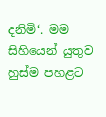දනිමි‘. මම සිහියෙන් යුතුව හුස්ම පහළට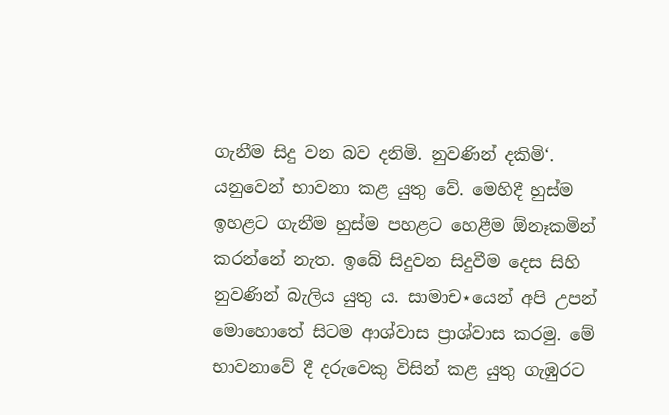ගැනීම සිදු වන බව දනිමි. නුවණින් දකිමි‘. යනුවෙන් භාවනා කළ යුතු වේ. මෙහිදී හුස්ම ඉහළට ගැනීම හුස්ම පහළට හෙළීම ඕනෑකමින් කරන්නේ නැත. ඉබේ සිදුවන සිදුවීම දෙස සිහි නුවණින් බැලිය යුතු ය. සාමාච⋆යෙන් අපි උපන් මොහොතේ සිටම ආශ්වාස ප්‍රාශ්වාස කරමු. මේ භාවනාවේ දී දරුවෙකු විසින් කළ යුතු ගැඹුරට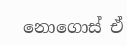නොගොස් ඒ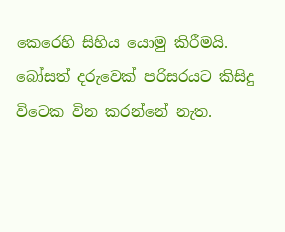කෙරෙහි සිහිය යොමු කිරීමයි. බෝසත් දරුවෙක් පරිසරයට කිසිදු විටෙක වින කරන්නේ නැත.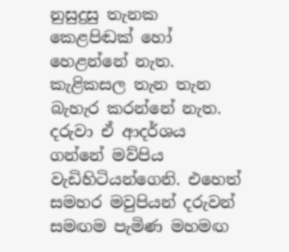නුසුදුසු තැනක කෙළපිඬක් හෝ හෙළන්නේ නැත. කැළිකසල තැන තැන බැහැර කරන්නේ නැත. දරුවා ඒ ආදර්ශය ගන්නේ මව්පිය වැඩිහිටියන්ගෙනි. එහෙත් සමහර මවුපියන් දරුවන් සමඟම පැමිණ මහමඟ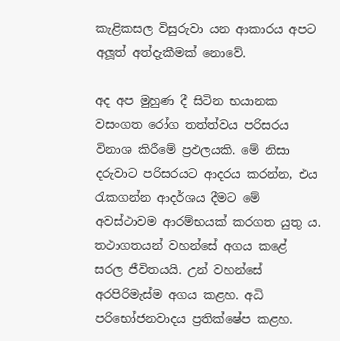කැළිකසල විසුරුවා යන ආකාරය අපට අලූ‍ත් අත්දැකීමක් නොවේ.

අද අප මුහුණ දී සිටින භයානක වසංගත රෝග තත්ත්වය පරිසරය විනාශ කිරීමේ ප්‍රඵලයකි. මේ නිසා දරුවාට පරිසරයට ආදරය කරන්න, එය රැකගන්න ආදර්ශය දීමට මේ අවස්ථාවම ආරම්භයක් කරගත යුතු ය. තථාගතයන් වහන්සේ අගය කළේ සරල ජීවිතයයි. උන් වහන්සේ අරපිරිමැස්ම අගය කළහ. අධි පරිභෝජනවාදය ප්‍රතික්ෂේප කළහ.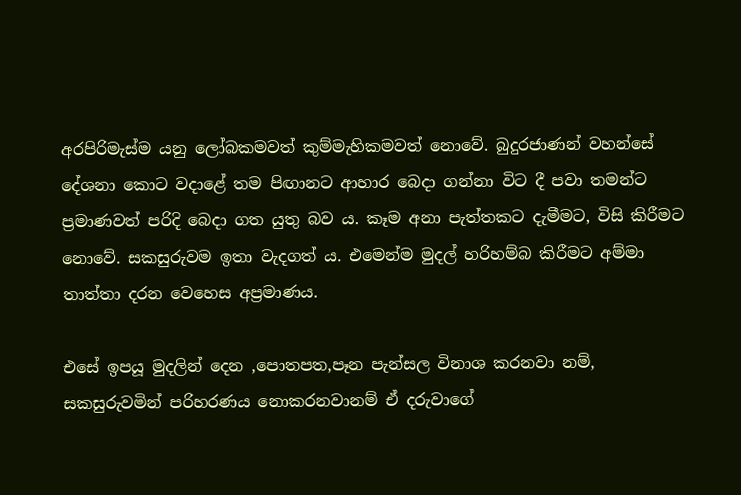අරපිරිමැස්ම යනු ලෝබකමවත් කුම්මැහිකමවත් නොවේ. බුදුරජාණන් වහන්සේ දේශනා කොට වදාළේ තම පිඟානට ආහාර බෙදා ගන්නා විට දී පවා තමන්ට ප්‍රමාණවත් පරිදි බෙදා ගත යුතු බව ය. කෑම අනා පැත්තකට දැමීමට, විසි කිරීමට නොවේ. සකසුරුවම ඉතා වැදගත් ය. එමෙන්ම මුදල් හරිහම්බ කිරීමට අම්මා තාත්තා දරන වෙහෙස අප්‍රමාණය.

එසේ ඉපයූ මුදලින් දෙන ,පොතපත,පෑන පැන්සල විනාශ කරනවා නම්, සකසුරුවමින් පරිහරණය නොකරනවානම් ඒ දරුවාගේ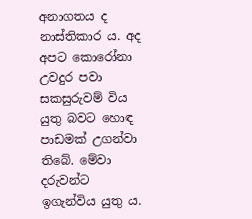අනාගතය ද නාස්තිකාර ය. අද අපට කොරෝනා උවදුර පවා සකසුරුවම් විය යුතු බවට හොඳ පාඩමක් උගන්වා තිබේ. මේවා දරුවන්ට ඉගැන්විය යුතු ය.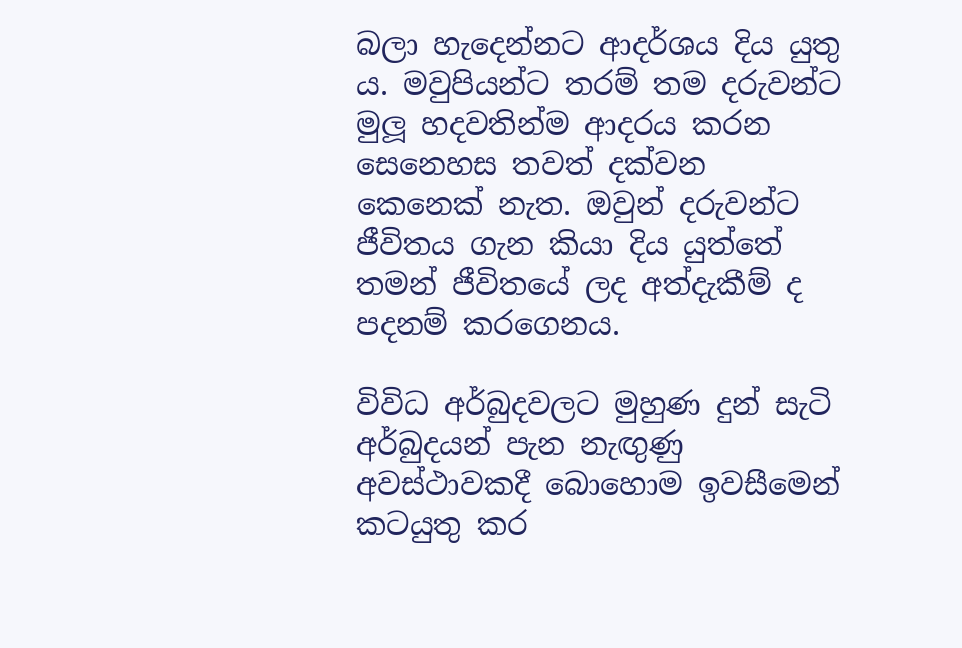බලා හැදෙන්නට ආදර්ශය දිය යුතු ය. මවුපියන්ට තරම් තම දරුවන්ට මුලූ‍ හදවතින්ම ආදරය කරන සෙනෙහස තවත් දක්වන කෙනෙක් නැත. ඔවුන් දරුවන්ට ජීවිතය ගැන කියා දිය යුත්තේ තමන් ජීවිතයේ ලද අත්දැකීම් ද පදනම් කරගෙනය.

විවිධ අර්බුදවලට මුහුණ දුන් සැටි අර්බුදයන් පැන නැඟු‍ණු අවස්ථාවකදී බොහොම ඉවසීමෙන් කටයුතු කර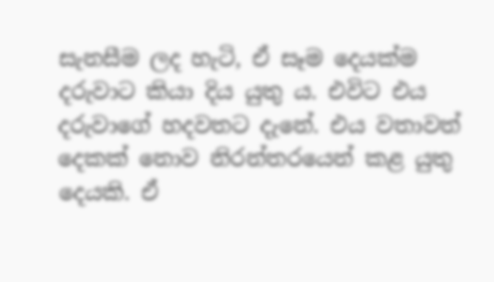සැනසීම ලද හැටි, ඒ සෑම දෙයක්ම දරුවාට කියා දිය යුතු ය. එවිට එය දරුවාගේ හදවතට දැනේ. එය වතාවත් දෙකක් නොව නිරන්තරයෙන් කළ යුතු දෙයකි. ඒ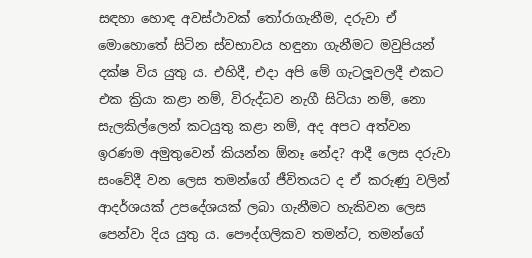සඳහා හොඳ අවස්ථාවක් තෝරාගැනීම, දරුවා ඒ මොහොතේ සිටින ස්වභාවය හඳුනා ගැනීමට මවුපියන් දක්ෂ විය යුතු ය. එහිදී, එදා අපි මේ ගැටලූ‍වලදී එකට එක ක්‍රියා කළා නම්, විරුද්ධව නැගී සිටියා නම්, නො සැලකිල්ලෙන් කටයුතු කළා නම්, අද අපට අත්වන ඉරණම අමුතුවෙන් කියන්න ඕනෑ නේද? ආදී ලෙස දරුවා සංවේදී වන ලෙස තමන්ගේ ජීවිතයට ද ඒ කරුණු වලින් ආදර්ශයක් උපදේශයක් ලබා ගැනීමට හැකිවන ලෙස පෙන්වා දිය යුතු ය. පෞද්ගලිකව තමන්ට, තමන්ගේ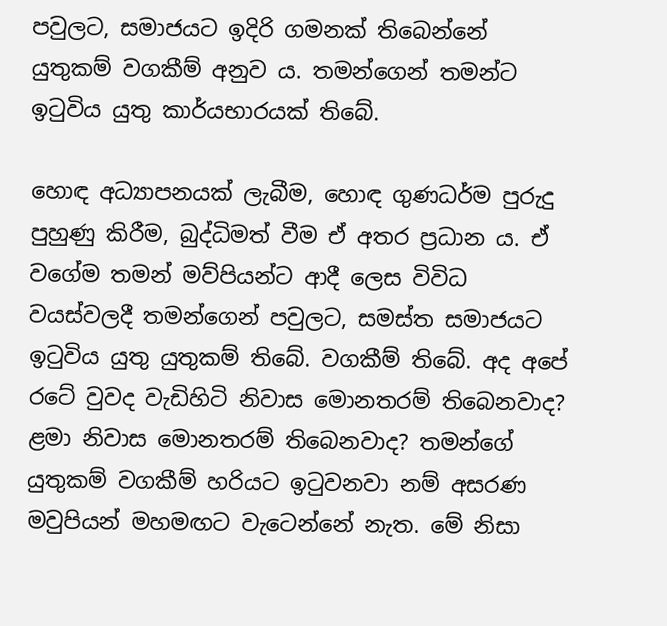පවුලට, සමාජයට ඉදිරි ගමනක් තිබෙන්නේ යුතුකම් වගකීම් අනුව ය. තමන්ගෙන් තමන්ට ඉටුවිය යුතු කාර්යභාරයක් තිබේ.

හොඳ අධ්‍යාපනයක් ලැබීම, හොඳ ගුණධර්ම පුරුදු පුහුණු කිරීම, බුද්ධිමත් වීම ඒ අතර ප්‍රධාන ය. ඒ වගේම තමන් මව්පියන්ට ආදී ලෙස විවිධ වයස්වලදී තමන්ගෙන් පවුලට, සමස්ත සමාජයට ඉටුවිය යුතු යුතුකම් තිබේ. වගකීම් තිබේ. අද අපේ රටේ වුවද වැඩිහිටි නිවාස මොනතරම් තිබෙනවාද? ළමා නිවාස මොනතරම් තිබෙනවාද? තමන්ගේ යුතුකම් වගකීම් හරියට ඉටුවනවා නම් අසරණ මවුපියන් මහමඟට වැටෙන්නේ නැත. මේ නිසා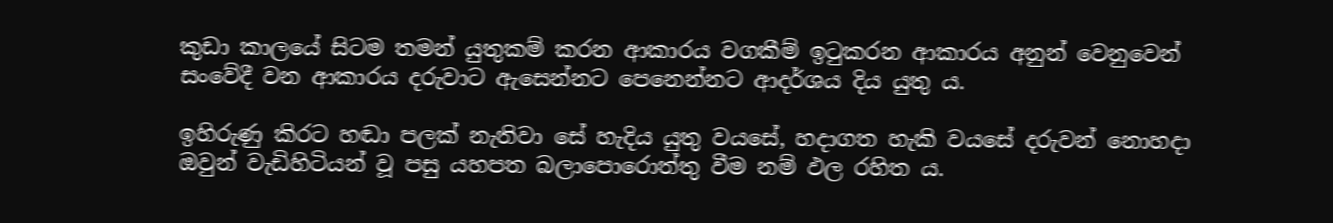කුඩා කාලයේ සිටම තමන් යුතුකම් කරන ආකාරය වගකීම් ඉටුකරන ආකාරය අනුන් වෙනුවෙන් සංවේදී වන ආකාරය දරුවාට ඇසෙන්නට පෙනෙන්නට ආදර්ශය දිය යුතු ය.

ඉහිරුණු කිරට හඬා පලක් නැතිවා සේ හැදිය යුතු වයසේ, හදාගත හැකි වයසේ දරුවන් නොහදා ඔවුන් වැඩිහිටියන් වූ පසු යහපත බලාපොරොත්තු වීම නම් ඵල රහිත ය.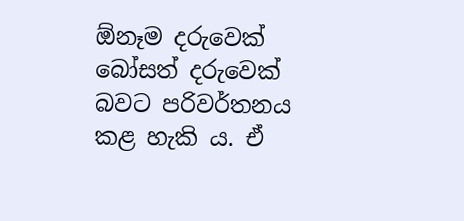ඕනෑම දරුවෙක් බෝසත් දරුවෙක් බවට පරිවර්තනය කළ හැකි ය. ඒ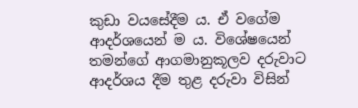කුඩා වයසේදීම ය. ඒ වගේම ආදර්ශයෙන් ම ය. විශේෂයෙන් තමන්ගේ ආගමානුකූලව දරුවාට ආදර්ශය දීම තුළ දරුවා විසින්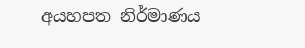අයහපත නිර්මාණය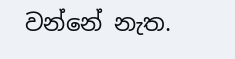වන්නේ නැත.